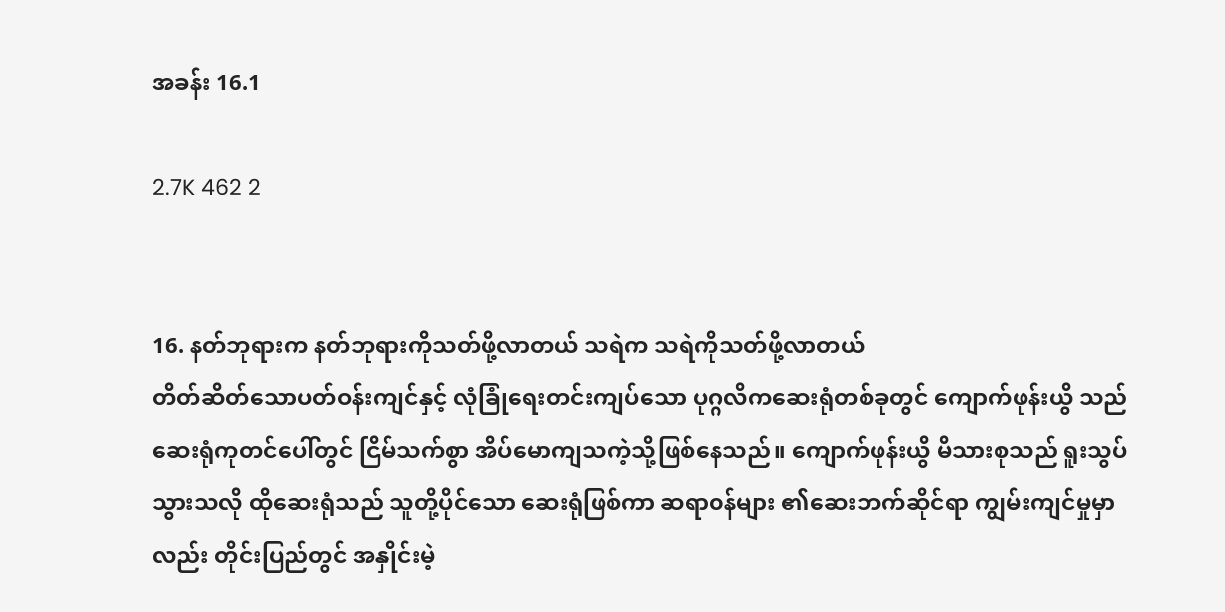အခန်း 16.1

2.7K 462 2


16. နတ်ဘုရားက နတ်ဘုရားကိုသတ်ဖို့လာတယ် သရဲက သရဲကိုသတ်ဖို့လာတယ်
တိတ်ဆိတ်သောပတ်ဝန်းကျင်နှင့် လုံခြုံရေးတင်းကျပ်သော ပုဂ္ဂလိကဆေးရုံတစ်ခုတွင် ကျောက်ဖုန်းယွိ သည် ဆေးရုံကုတင်ပေါ်တွင် ငြိမ်သက်စွာ အိပ်မောကျသကဲ့သို့ဖြစ်နေသည်။ ကျောက်ဖုန်းယွိ မိသားစုသည် ရူးသွပ်သွားသလို ထိုဆေးရုံသည် သူတို့ပိုင်သော ဆေးရုံဖြစ်ကာ ဆရာ၀န်များ ၏ဆေးဘက်ဆိုင်ရာ ကျွမ်းကျင်မှုမှာလည်း တိုင်းပြည်တွင် အနှိုင်းမဲ့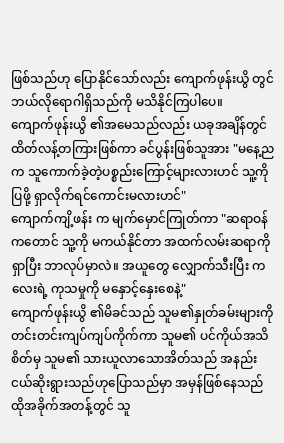ဖြစ်သည်ဟု ပြောနိုင်သော်လည်း ကျောက်ဖုန်းယွိ တွင် ဘယ်လိုရောဂါရှိသည်ကို မသိနိုင်ကြပါပေ။
ကျောက်ဖုန်းယွိ ၏အမေသည်လည်း ယခုအချိန်တွင် ထိတ်လန့်တကြားဖြစ်ကာ ခင်ပွန်းဖြစ်သူအား "မနေ့ညက သူကောက်ခဲ့တဲ့ပစ္စည်းကြောင့်များလားဟင် သူ့ကိုပြဖို့ ရှာလိုက်ရင်ကောင်းမလားဟင်"
ကျောက်ကျိ့ဖန်း က မျက်မှောင်ကြုတ်ကာ "ဆရာဝန်ကတောင် သူ့ကို မကယ်နိုင်တာ အထက်လမ်းဆရာကို ရှာပြီး ဘာလုပ်မှာလဲ။ အယူတွေ လျှောက်သီးပြီး ကလေးရဲ့ ကုသမှုကို မနှောင့်နှေးစေနဲ့"
ကျောက်ဖုန်းယွိ ၏မိခင်သည် သူမ၏နှုတ်ခမ်းများကို တင်းတင်းကျပ်ကျပ်ကိုက်ကာ သူမ၏ ပင်ကိုယ်အသိစိတ်မှ သူမ၏ သားယူလာသောအိတ်သည် အနည်းငယ်ဆိုးရွားသည်ဟုပြောသည်မှာ အမှန်ဖြစ်နေသည်
ထိုအခိုက်အတန့်တွင် သူ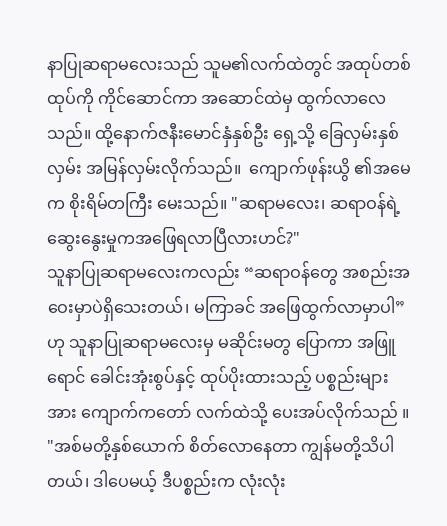နာပြုဆရာမလေးသည် သူမ၏လက်ထဲတွင် အထုပ်တစ်ထုပ်ကို ကိုင်ဆောင်ကာ အဆောင်ထဲမှ ထွက်လာလေသည်။ ထို့နောက်ဇနီးမောင်နှံနှစ်ဦး ရှေ့သို့ ခြေလှမ်းနှစ်လှမ်း အမြန်လှမ်းလိုက်သည်။  ကျောက်ဖုန်းယွိ ၏အမေ က စိုးရိမ်တကြီး မေးသည်။ "ဆရာမလေး၊ ဆရာဝန်ရဲ့ ဆွေးနွေးမှုကအဖြေရလာပြီလားဟင်?"
သူနာပြုဆရာမလေးကလည်း “ဆရာဝန်တွေ အစည်းအဝေးမှာပဲရှိသေးတယ်၊ မကြာခင် အဖြေထွက်လာမှာပါ” ဟု သူနာပြုဆရာမလေးမှ မဆိုင်းမတွ ပြောကာ အဖြူရောင် ခေါင်းအုံးစွပ်နှင့် ထုပ်ပိုးထားသည့် ပစ္စည်းများအား ကျောက်ကတော် လက်ထဲသို့ ပေးအပ်လိုက်သည် ။ "အစ်မတို့နှစ်ယောက် စိတ်လောနေတာ ကျွန်မတို့သိပါတယ်၊ ဒါပေမယ့် ဒီပစ္စည်းက လုံးလုံး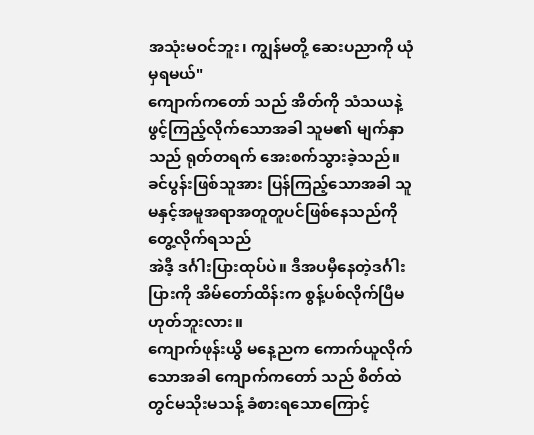အသုံးမဝင်ဘူး၊ ကျွန်မတို့ ဆေးပညာကို ယုံမှရမယ်"
ကျောက်ကတော် သည် အိတ်ကို သံသယနဲ့ ဖွင့်ကြည့်လိုက်သောအခါ သူမ၏ မျက်နှာသည် ရုတ်တရက် အေးစက်သွားခဲ့သည်။ ခင်ပွန်းဖြစ်သူအား ပြန်ကြည့်သောအခါ သူမနှင့်အမူအရာအတူတူပင်ဖြစ်နေသည်ကို တွေ့လိုက်ရသည်
အဲဒီ့ ဒင်္ဂါးပြားထုပ်ပဲ။ ဒီအပမှီနေတဲ့ဒင်္ဂါးပြားကို အိမ်တော်ထိန်းက စွန့်ပစ်လိုက်ပြီမဟုတ်ဘူးလား။
ကျောက်ဖုန်းယွိ မနေ့ညက ကောက်ယူလိုက်သောအခါ ကျောက်ကတော် သည် စိတ်ထဲတွင်မသိုးမသန့် ခံစားရသောကြောင့်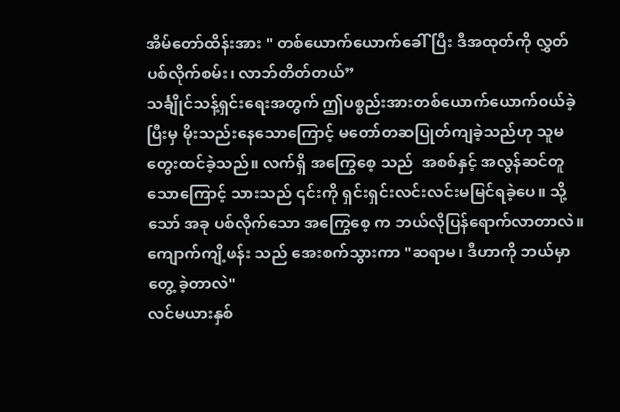အိမ်တော်ထိန်းအား " တစ်‌ယောက်ယောက်ခေါ်ပြီး ဒီအထုတ်ကို လွှတ်ပစ်လိုက်စမ်း၊ လာဘ်တိတ်တယ်”
သင်္ချိုင်သန့်ရှင်းရေးအတွက် ဤပစ္စည်းအားတစ်‌ယောက်ယောက်၀ယ်ခဲ့ပြီးမှ မိုးသည်းနေသောကြောင့် မတော်တဆပြုတ်ကျခဲ့သည်ဟု သူမတွေးထင်ခဲ့သည်။ လက်ရှိ အကြွေစေ့ သည်  အစစ်နှင့် အလွန်ဆင်တူသောကြောင့် သားသည် ၎င်းကို ရှင်းရှင်းလင်းလင်းမမြင်ရခဲ့ပေ။ သို့သော် အခု ပစ်လိုက်သော အကြွေစေ့ က ဘယ်လိုပြန်ရောက်လာတာလဲ။
ကျောက်ကျိ့ဖန်း သည် အေးစက်သွားကာ "ဆရာမ၊ ဒီဟာကို ဘယ်မှာတွေ့ ခဲ့တာလဲ"
လင်မယားနှစ်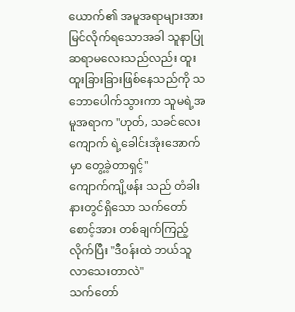ယောက်၏ အမူအရာများအားမြင်လိုက်ရသောအခါ သူနာပြုဆရာမလေးသည်လည်း ထူးထူးခြားခြားဖြစ်နေသည်ကို သဘောပေါက်သွားကာ သူမရဲ့အမူအရာက "ဟုတ်, သခင်လေး ကျောက် ရဲ့ခေါင်းအုံးအောက်မှာ တွေ့ခဲ့တာရှင့်"
ကျောက်ကျိ့ဖန်း သည် တံခါးနားတွင်ရှိသော သက်တော်စောင့်အား တစ်ချက်ကြည့်လိုက်ပြီး "ဒီ၀န်းထဲ ဘယ်သူလာသေးတာလဲ"
သက်တော်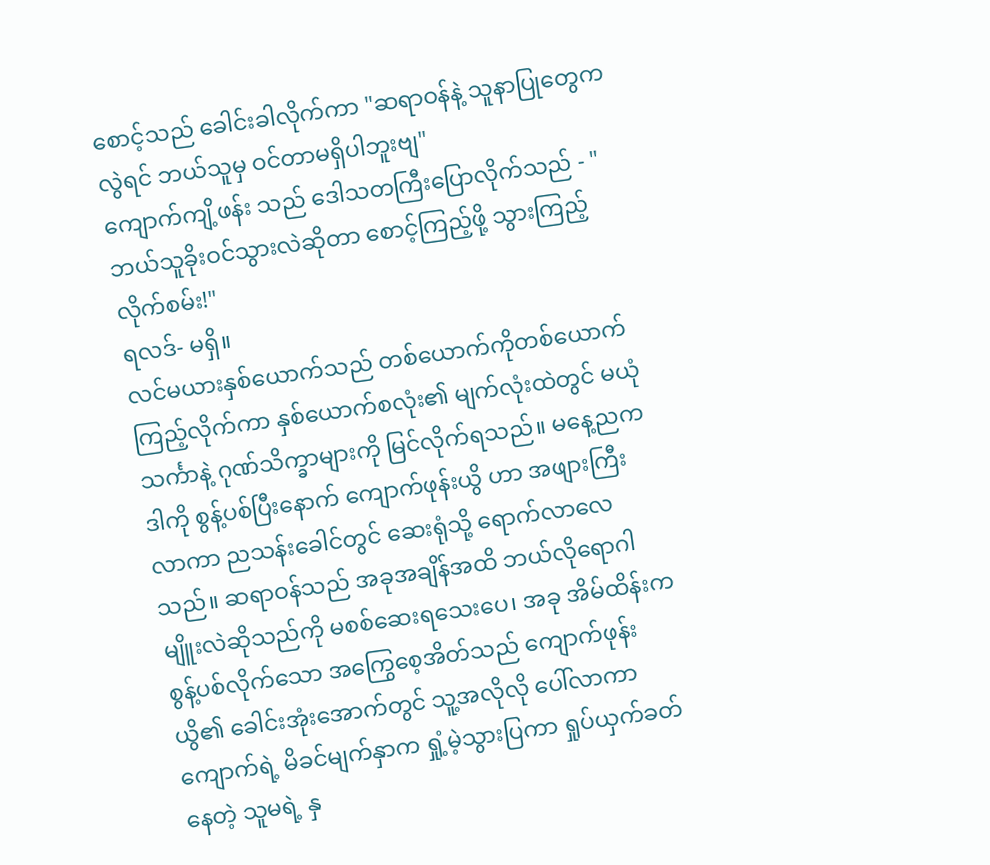စောင့်သည် ခေါင်းခါလိုက်ကာ "ဆရာဝန်နဲ့ သူနာပြုတွေကလွဲရင် ဘယ်သူမှ ဝင်တာမရှိပါဘူးဗျ"
ကျောက်ကျိ့ဖန်း သည် ဒေါသတကြီးပြောလိုက်သည် - "ဘယ်သူခိုးဝင်သွားလဲဆိုတာ စောင့်ကြည့်ဖို့ သွားကြည့်လိုက်စမ်း!"
ရလဒ်- မရှိ။
လင်မယားနှစ်ယောက်သည် တစ်ယောက်ကိုတစ်ယောက် ကြည့်လိုက်ကာ နှစ်ယောက်စလုံး၏ မျက်လုံးထဲတွင် မယုံသင်္ကာနဲ့ ဂုဏ်သိက္ခာများကို မြင်လိုက်ရသည်။ မနေ့ညက ဒါကို စွန့်ပစ်ပြီးနောက် ကျောက်ဖုန်းယွိ ဟာ အဖျားကြီးလာကာ ညသန်းခေါင်တွင် ဆေးရုံသို့ ရောက်လာလေသည်။ ဆရာဝန်သည် အခုအချိန်အထိ ဘယ်လိုရောဂါမျိူးလဲဆိုသည်ကို မစစ်ဆေးရသေးပေ၊ အခု အိမ်ထိန်းက စွန့်ပစ်လိုက်သော အကြွေစေ့အိတ်သည် ကျောက်ဖုန်းယွိ၏ ခေါင်းအုံးအောက်တွင် သူ့အလိုလို ပေါ်လာကာ ကျောက်ရဲ့ မိခင်မျက်နှာက ရှုံ့မဲ့သွားပြကာ ရှုပ်ယှက်ခတ်နေတဲ့ သူမရဲ့ နှ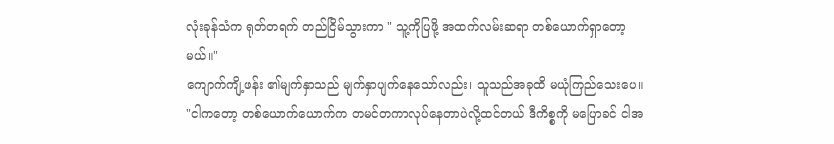လုံးခုန်သံက ရုတ်တရက် တည်ငြိမ်သွားကာ " သူ့ကိုပြဖို့ အထက်လမ်းဆရာ တစ်ယောက်ရှာတော့မယ်။"
ကျောက်ကျိ့ဖန်း ၏မျက်နှာသည် မျက်နှာပျက်နေသော်လည်း၊ သူသည်အခုထိ မယုံကြည်သေးပေ။ "ငါကတော့ တစ်‌ယောက်ယောက်က‌ တမင်တကာလုပ်နေတာပဲလို့ထင်တယ် ဒီကိစ္စကို မပြောခင် ငါအ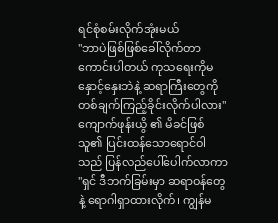ရင်စုံစမ်းလိုက်အုံးမယ်
"ဘာပဲဖြစ်ဖြစ်ခေါ်လိုက်တာကောင်းပါတယ် ကုသရေးကိုမနှောင့်နှေးဘဲနဲ့ ဆရာကြီးတွေကို တစ်ချက်ကြည့်ခိုင်းလိုက်ပါလား" ကျောက်ဖုန်းယွိ ၏ မိခင်ဖြစ်သူ၏ ပြင်းထန်သောရောင်ဝါသည် ပြန်လည်ပေါ်ပေါက်လာကာ "ရှင် ဒီဘက်ခြမ်းမှာ ဆရာဝန်တွေနဲ့ ရောဂါရှာထားလိုက်၊ ကျွန်မ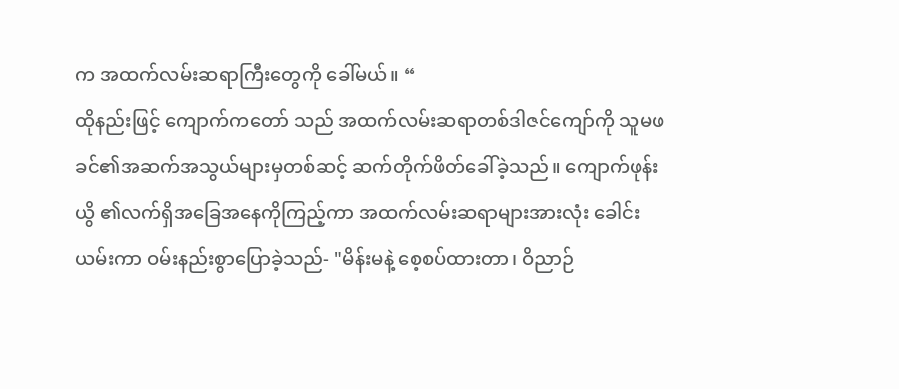က အထက်လမ်းဆရာကြီးတွေကို ခေါ်မယ်။ “
ထိုနည်းဖြင့် ကျောက်ကတော် သည် အထက်လမ်းဆရာတစ်ဒါဇင်ကျော်ကို သူမဖခင်၏အဆက်အသွယ်များမှတစ်ဆင့် ဆက်တိုက်ဖိတ်ခေါ်ခဲ့သည်။ ကျောက်ဖုန်းယွိ ၏လက်ရှိအခြေအနေကိုကြည့်ကာ အထက်လမ်းဆရာများအားလုံး ခေါင်းယမ်းကာ ဝမ်းနည်းစွာပြောခဲ့သည်- "မိန်းမနဲ့ စေ့စပ်ထားတာ၊ ဝိညာဉ်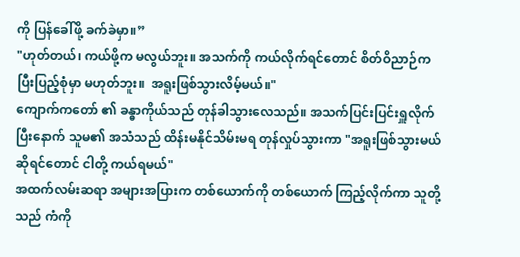ကို ပြန်ခေါ်ဖို့ ခက်ခဲမှာ။”
"ဟုတ်တယ်၊ ကယ်ဖို့က မလွယ်ဘူး။ အသက်ကို ကယ်လိုက်ရင်တောင် စိတ်ဝိညာဉ်က ပြီးပြည့်စုံမှာ မဟုတ်ဘူး။  အရူးဖြစ်သွားလိမ့်မယ်။"
ကျောက်ကတော် ၏ ခန္ဓာကိုယ်သည် တုန်ခါသွားလေသည်။ အသက်ပြင်းပြင်းရှူလိုက်ပြီးနောက် သူမ၏ အသံသည် ထိန်းမနိုင်သိမ်းမရ တုန်လှုပ်သွားကာ "အရူးဖြစ်သွားမယ်ဆိုရင်တောင် ငါတို့ ကယ်ရမယ်"
အထက်လမ်းဆရာ အများအပြားက တစ်ယောက်ကို တစ်ယောက် ကြည့်လိုက်ကာ သူတို့သည် ကံကို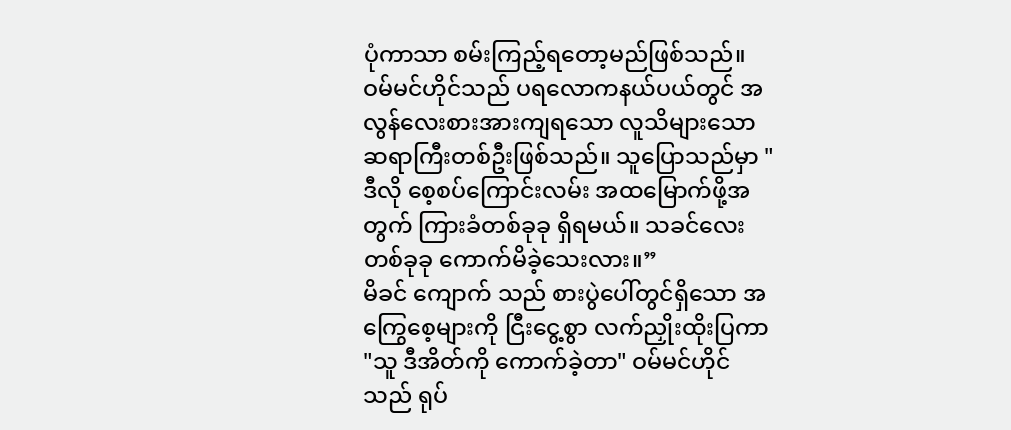ပုံကာသာ စမ်းကြည့်ရတော့မည်ဖြစ်သည်။
ဝမ်မင်ဟိုင်သည် ပရလောကနယ်ပယ်တွင် အလွန်လေးစားအားကျရသော လူသိများသော ဆရာကြီးတစ်ဦးဖြစ်သည်။ သူပြောသည်မှာ "ဒီလို စေ့စပ်ကြောင်းလမ်း အထမြောက်ဖို့အတွက် ကြားခံတစ်ခုခု ရှိရမယ်။ ‌သခင်လေး တစ်ခုခု ကောက်မိခဲ့သေးလား။”
မိခင် ကျောက် သည် စားပွဲပေါ်တွင်ရှိသော အကြွေစေ့များကို ငြီးငွေ့စွာ လက်ညှိုးထိုးပြကာ "သူ ဒီအိတ်ကို ကောက်ခဲ့တာ" ဝမ်မင်ဟိုင်သည် ရုပ်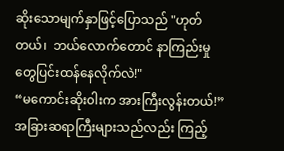ဆိုးသောမျက်နှာဖြင့်ပြောသည် "ဟုတ်တယ်၊  ဘယ်လောက်တောင် နာကြည်းမှုတွေပြင်းထန်နေလိုက်လဲ!"
“မကောင်းဆိုး၀ါးက အားကြီးလွန်းတယ်!” အခြားဆရာကြီးများသည်လည်း ကြည့်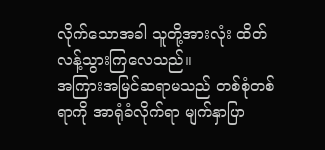လိုက်သောအခါ သူတို့အားလုံး ထိတ်လန့်သွားကြလေသည်။
အကြားအမြင်ဆရာမသည် တစ်စုံတစ်ရာကို အာရုံခံလိုက်ရာ မျက်နှာပြာ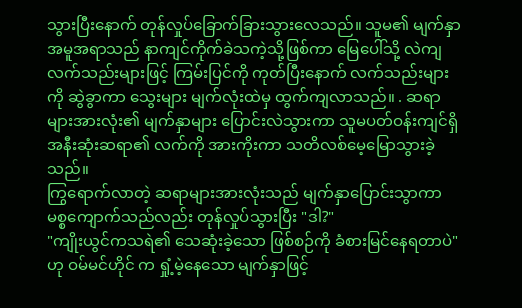သွားပြီးနောက် တုန်လှုပ်ခြောက်ခြားသွားလေသည်။ သူမ၏ မျက်နှာအမူအရာသည် နာကျင်ကိုက်ခဲသကဲ့သို့ဖြစ်ကာ မြေပေါ်သို့ လဲကျ လက်သည်းများဖြင့် ကြမ်းပြင်ကို ကုတ်ပြီးနောက် လက်သည်းများကို ဆွဲခွာကာ သွေးများ မျက်လုံးထဲမှ ထွက်ကျလာသည်။ . ဆရာများအားလုံး၏ မျက်နှာများ ပြောင်းလဲသွားကာ သူမပတ်ဝန်းကျင်ရှိ အနီးဆုံးဆရာ၏ လက်ကို အားကိုးကာ သတိလစ်မေ့မြောသွားခဲ့သည်။
ကြွရောက်လာတဲ့ ဆရာများအားလုံးသည် မျက်နှာပြောင်းသွာကာ မစ္စကျောက်သည်လည်း တုန်လှုပ်သွားပြီး "ဒါ?"
"ကျိုးယွင်ကသရဲ၏ သေဆုံးခဲ့သော ဖြစ်စဉ်ကို ခံစားမြင်နေရတာပဲ" ဟု ဝမ်မင်ဟိုင် က ရှုံ့မဲ့နေသော မျက်နှာဖြင့်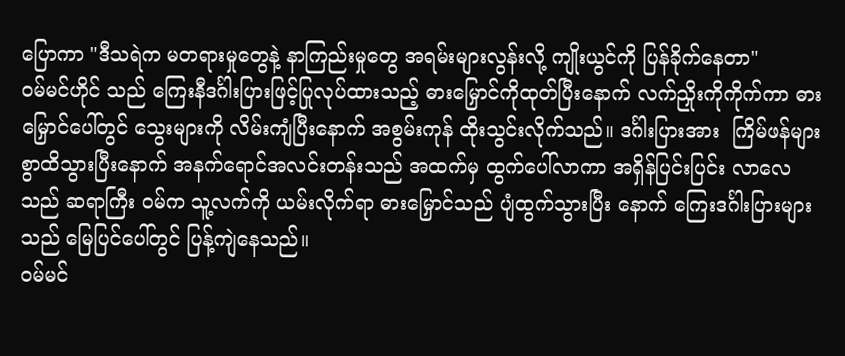ပြောကာ "ဒီသရဲက မတရားမှုတွေနဲ့ နာကြည်းမှုတွေ အရမ်းများလွန်းလို့ ကျိုးယွင်ကို ပြန်ခိုက်နေတာ"
ဝမ်မင်ဟိုင် သည် ကြေးနီဒင်္ဂါးပြားဖြင့်ပြုလုပ်ထားသည့် ဓားမြှောင်ကိုထုတ်ပြီးနောက် လက်ညှိုးကိုကိုက်ကာ ဓားမြှောင်ပေါ်တွင် သွေးများကို လိမ်းကျံပြီးနောက် အစွမ်းကုန် ထိုးသွင်းလိုက်သည်။ ဒင်္ဂါးပြားအား  ကြိမ်ဖန်များစွာထိသွားပြီးနောက် အနက်ရောင်အလင်းတန်းသည် အထက်မှ ထွက်ပေါ်လာကာ အရှိန်ပြင်းပြင်း လာလေသည် ဆရာကြီး ဝမ်က သူ့လက်ကို ယမ်းလိုက်ရာ ဓားမြှောင်သည် ပျံထွက်သွားပြီး နောက် ကြေးဒင်္ဂါးပြားများသည် မြေပြင်ပေါ်တွင် ပြန့်ကျဲနေသည်။
ဝမ်မင်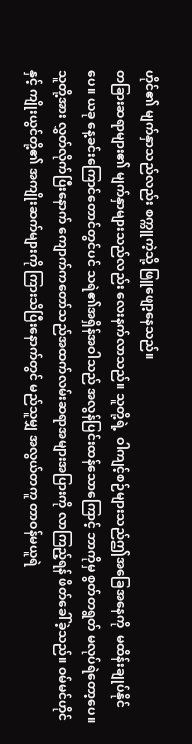ဟိုင်၏ မျက်နှာသည်လည်း စက္ကူကဲ့သို့ ဖြူဖျော့နေသည်။
တခြားဆရာများ၏ မျက်နှာများသည်လည်း လေးနက်လာသည်။ သူတို့ရဲ့  ဝါကျင့်စဉ်များသည်ဤအခြေအနေကို  မထိန်းချုပ်နိုင်ပေ။ ယခု နေ့ခင်းကြောင်တောင်တွင်ပင် သရဲ၏အရှိန်အဝါသည် အလွန်ပြင်းထန်သောကြောင့် ဘာကိုမှ စွတ်တရွတ် မလုပ်ရဲတော့ပေ။
သူတို့အား လွှတ်လိုက်ပြီးနောက် ကျောက်ကတော်သည်အထက်လမ်းဆရာအများအပြားကို လာကြည့်ရန် ဖိတ်ခေါ်ခဲ့သည်။ ဝမ်မင်ဟိုင်နှင့် ကျိုးယွင်တို့၏ အကျိုးဆက်များကို ကြားသိပြီးနောက်တွင် မည်သူမျှ အလွယ်တကူ တာဝန်မယူရဲ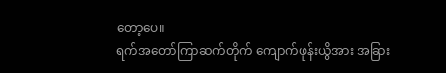တော့ပေ။
ရက်အတော်ကြာဆက်တိုက် ကျောက်ဖုန်းယွိအား အခြား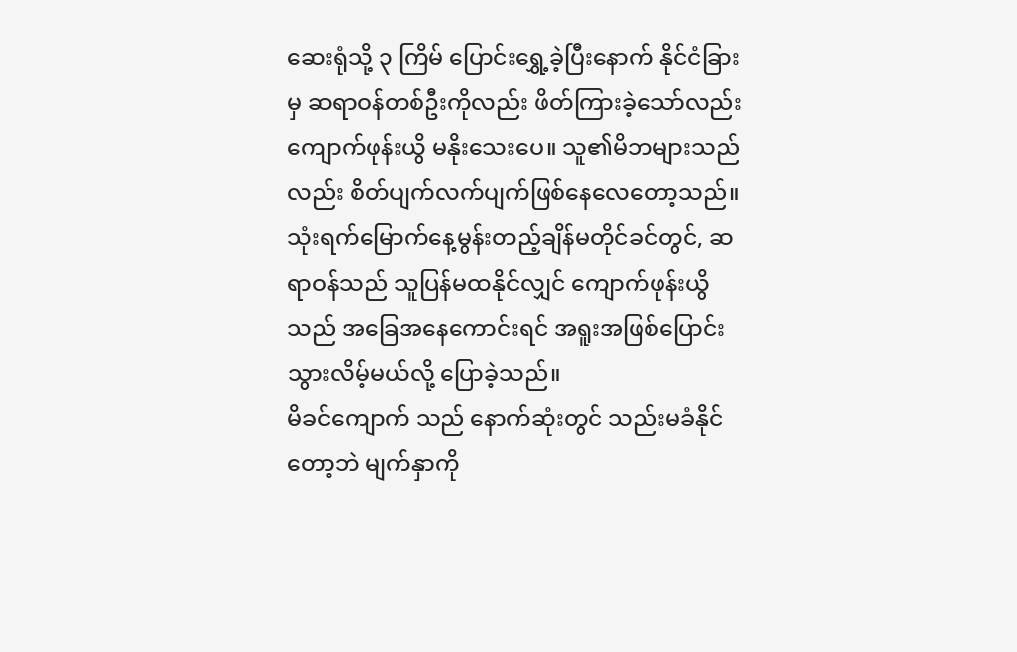ဆေးရုံသို့ ၃ ကြိမ် ပြောင်းရွှေ့ခဲ့ပြီးနောက် နိုင်ငံခြားမှ ဆရာဝန်တစ်ဦးကိုလည်း ဖိတ်ကြားခဲ့သော်လည်း ကျောက်ဖုန်းယွိ မနိုးသေးပေ။ သူ၏မိဘများသည်လည်း စိတ်ပျက်လက်ပျက်ဖြစ်နေလေတော့သည်။ သုံးရက်မြောက်နေ့မွန်းတည့်ချိန်မတိုင်ခင်တွင်, ဆရာဝန်သည် သူပြန်မထနိုင်လျှင် ကျောက်ဖုန်းယွိသည် အခြေအနေကောင်းရင် အရူးအဖြစ်ပြောင်းသွားလိမ့်မယ်လို့ ပြောခဲ့သည်။
မိခင်ကျောက် သည် နောက်ဆုံးတွင် သည်းမခံနိုင်တော့ဘဲ မျက်နှာကို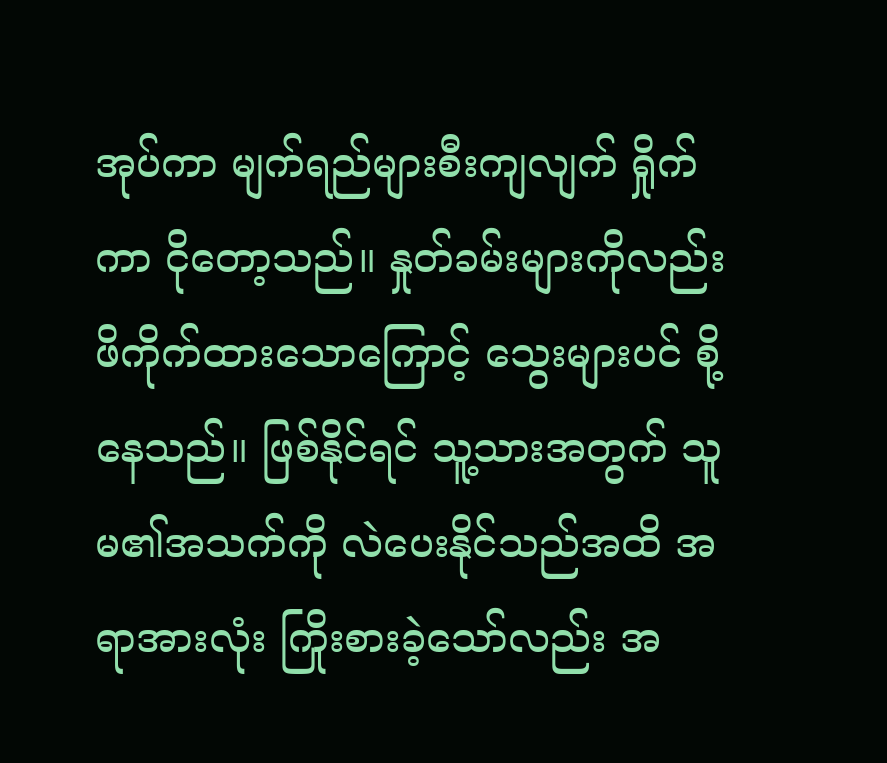အုပ်ကာ မျက်ရည်များစီးကျလျက် ရှိုက်ကာ ငိုတော့သည်။ နှုတ်ခမ်းများကိုလည်း ဖိကိုက်ထားသောကြောင့် သွေးများပင် စို့နေသည်။ ဖြစ်နိုင်ရင် သူ့သားအတွက် သူမ၏အသက်ကို လဲပေးနိုင်သည်အထိ အရာအားလုံး ကြိုးစားခဲ့သော်လည်း အ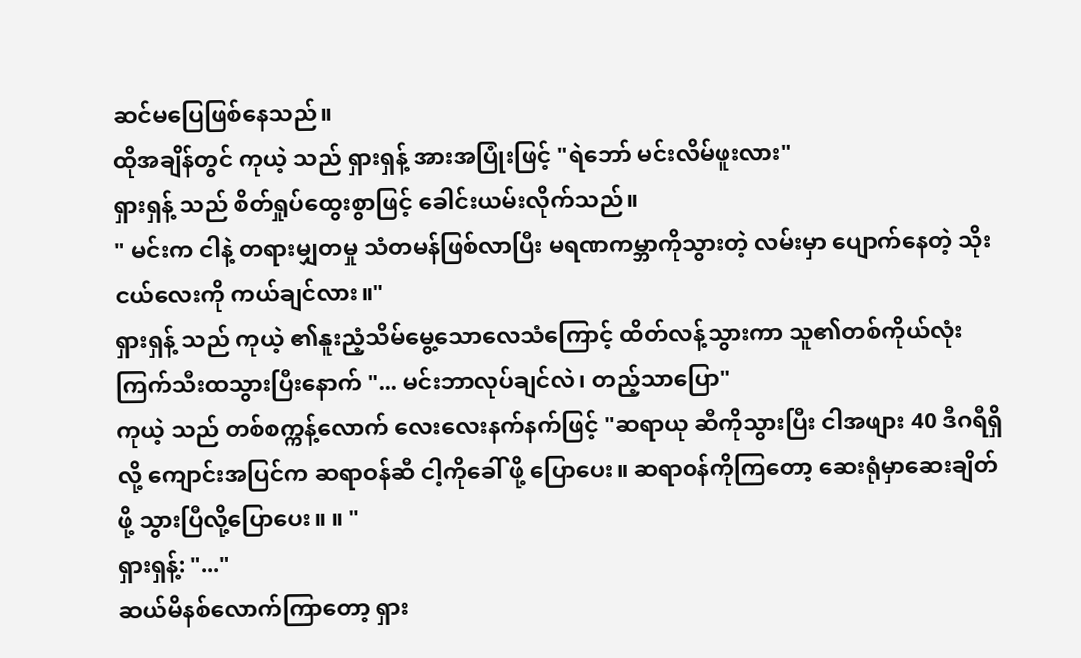ဆင်မပြေဖြစ်နေသည်။
ထိုအချိန်တွင် ကုယဲ့ သည် ရှားရှန့် အားအပြုံးဖြင့် "ရဲ‌ဘော် မင်းလိမ်ဖူးလား"
ရှားရှန့် သည် စိတ်ရှုပ်ထွေးစွာဖြင့် ခေါင်းယမ်းလိုက်သည်။
" မင်းက ငါနဲ့ တရားမျှတမှု သံတမန်ဖြစ်လာပြီး မရဏကမ္ဘာကိုသွားတဲ့ လမ်းမှာ ပျောက်နေတဲ့ သိုးငယ်လေးကို ကယ်ချင်လား။"
ရှားရှန့် သည် ကုယဲ့ ၏နူးညံ့သိမ်မွေ့သောလေသံကြောင့် ထိတ်လန့်သွားကာ သူ၏တစ်ကိုယ်လုံးကြက်သီးထသွားပြီးနောက် "... မင်းဘာလုပ်ချင်လဲ၊ တည့်သာပြော"
ကုယဲ့ သည် တစ်စက္ကန့်လောက် လေးလေးနက်နက်ဖြင့် "ဆရာယု ဆီကိုသွားပြီး ငါအဖျား 40 ဒီဂရီရှိလို့ ကျောင်းအပြင်က ဆရာဝန်ဆီ ငါ့ကိုခေါ် ဖို့ ပြောပေး။ ဆရာ၀န်ကိုကြတော့ ‌ဆေးရုံမှာဆေးချိတ်ဖို့ သွားပြီလို့ပြောပေး။ ။ "
ရှားရှန့်: "..."
ဆယ်မိနစ်လောက်ကြာတော့ ရှား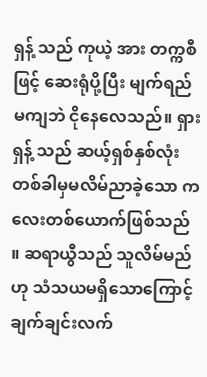ရှန့် သည် ကုယဲ့ အား တက္ကစီဖြင့် ဆေးရုံပို့ပြီး မျက်ရည်မကျဘဲ ငိုနေလေသည်။ ရှားရှန့် သည် ဆယ့်ရှစ်နှစ်လုံး တစ်ခါမှမလိမ်ညာခဲ့သော ကလေးတစ်ယောက်ဖြစ်သည် ။ ဆရာယွီသည် သူလိမ်မည်ဟု သံသယမရှိသောကြောင့် ချက်ချင်းလက်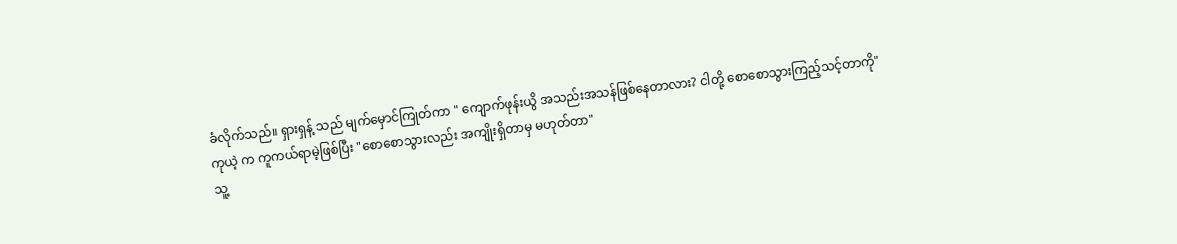ခံလိုက်သည်။ ရှားရှန့် သည် မျက်မှောင်ကြုတ်ကာ " ကျောက်ဖုန်းယွိ အသည်းအသန်ဖြစ်နေတာလား? ငါတို့ စောစောသွားကြည့်သင့်တာကို"
ကုယဲ့ က ကူကယ်ရာမဲ့ဖြစ်ပြီး "စောစောသွားလည်း အကျိုးရှိတာမှ မဟုတ်တာ"
သူ့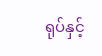ရုပ်နှင့်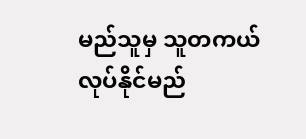မည်သူမှ သူတကယ်လုပ်နိုင်မည်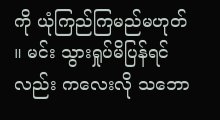ကို ယုံကြည်ကြမည်မဟုတ် ။ မင်း သွားရှုပ်မိပြန်ရင်လည်း ကလေးလို သဘော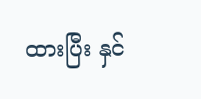ထားပြီး နှင်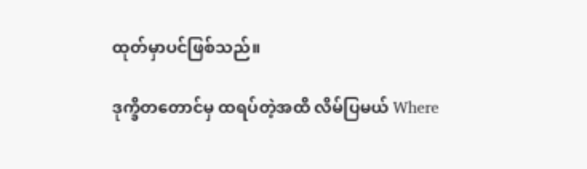ထုတ်မှာပင်ဖြစ်သည်။

ဒုက္ခိတတောင်မှ ထရပ်တဲ့အထိ လိမ်ပြမယ် Where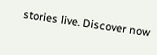stories live. Discover now